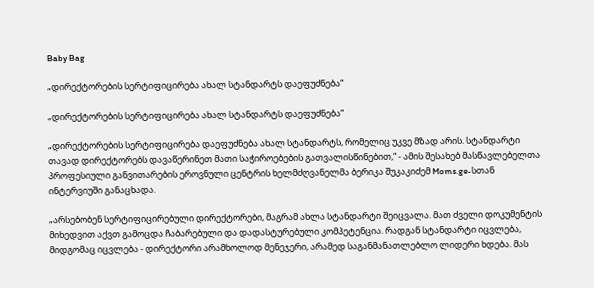Baby Bag

„დირექტორების სერტიფიცირება ახალ სტანდარტს დაეფუძნება“

„დირექტორების სერტიფიცირება ახალ სტანდარტს დაეფუძნება“

„დირექტორების სერტიფიცირება დაეფუძნება ახალ სტანდარტს, რომელიც უკვე მზად არის. სტანდარტი თავად დირექტორებს დავაწერინეთ მათი საჭიროებების გათვალისწინებით,“ - ამის შესახებ მასწავლებელთა პროფესიული განვითარების ეროვნული ცენტრის ხელმძღვანელმა ბერიკა შუკაკიძემ Moms.ge-სთან ინტერვიუში განაცხადა.

„არსებობენ სერტიფიცირებული დირექტორები, მაგრამ ახლა სტანდარტი შეიცვალა. მათ ძველი დოკუმენტის მიხედვით აქვთ გამოცდა ჩაბარებული და დადასტურებული კომპეტენცია. რადგან სტანდარტი იცვლება, მიდგომაც იცვლება - დირექტორი არამხოლოდ მენეჯერი, არამედ საგანმანათლებლო ლიდერი ხდება. მას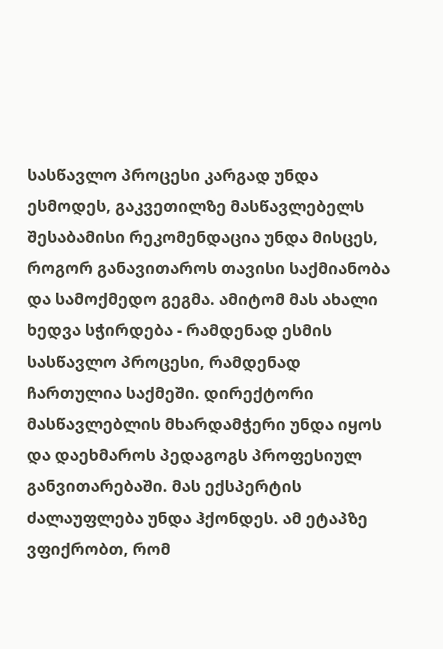სასწავლო პროცესი კარგად უნდა ესმოდეს, გაკვეთილზე მასწავლებელს შესაბამისი რეკომენდაცია უნდა მისცეს, როგორ განავითაროს თავისი საქმიანობა და სამოქმედო გეგმა. ამიტომ მას ახალი ხედვა სჭირდება - რამდენად ესმის სასწავლო პროცესი, რამდენად ჩართულია საქმეში. დირექტორი მასწავლებლის მხარდამჭერი უნდა იყოს და დაეხმაროს პედაგოგს პროფესიულ განვითარებაში. მას ექსპერტის ძალაუფლება უნდა ჰქონდეს. ამ ეტაპზე ვფიქრობთ, რომ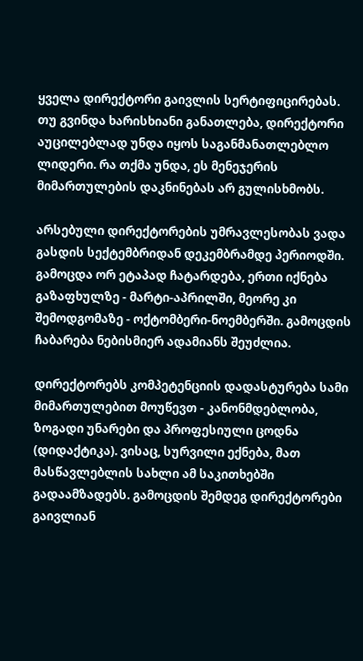ყველა დირექტორი გაივლის სერტიფიცირებას. თუ გვინდა ხარისხიანი განათლება, დირექტორი აუცილებლად უნდა იყოს საგანმანათლებლო ლიდერი. რა თქმა უნდა, ეს მენეჯერის მიმართულების დაკნინებას არ გულისხმობს.

არსებული დირექტორების უმრავლესობას ვადა გასდის სექტემბრიდან დეკემბრამდე პერიოდში. გამოცდა ორ ეტაპად ჩატარდება, ერთი იქნება გაზაფხულზე - მარტი-აპრილში, მეორე კი შემოდგომაზე - ოქტომბერი-ნოემბერში. გამოცდის ჩაბარება ნებისმიერ ადამიანს შეუძლია.

დირექტორებს კომპეტენციის დადასტურება სამი მიმართულებით მოუწევთ - კანონმდებლობა, ზოგადი უნარები და პროფესიული ცოდნა (დიდაქტიკა). ვისაც, სურვილი ექნება, მათ მასწავლებლის სახლი ამ საკითხებში გადაამზადებს. გამოცდის შემდეგ დირექტორები გაივლიან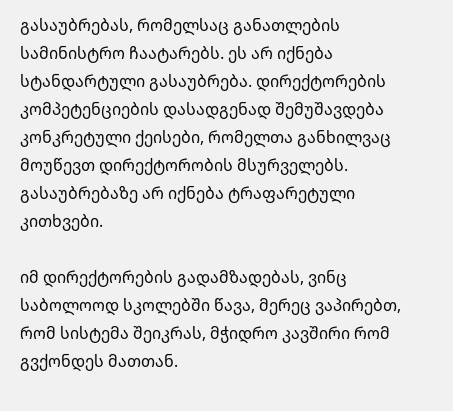გასაუბრებას, რომელსაც განათლების სამინისტრო ჩაატარებს. ეს არ იქნება სტანდარტული გასაუბრება. დირექტორების კომპეტენციების დასადგენად შემუშავდება კონკრეტული ქეისები, რომელთა განხილვაც მოუწევთ დირექტორობის მსურველებს. გასაუბრებაზე არ იქნება ტრაფარეტული კითხვები.

იმ დირექტორების გადამზადებას, ვინც საბოლოოდ სკოლებში წავა, მერეც ვაპირებთ, რომ სისტემა შეიკრას, მჭიდრო კავშირი რომ გვქონდეს მათთან.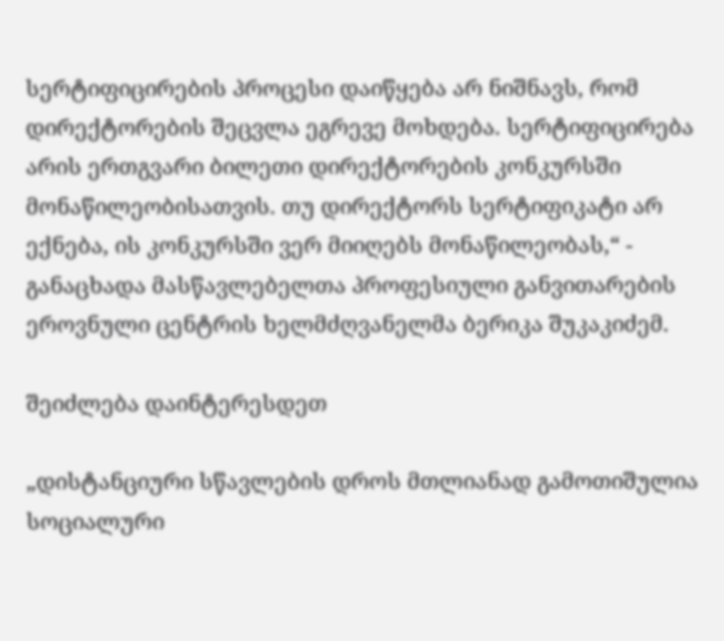სერტიფიცირების პროცესი დაიწყება არ ნიშნავს, რომ დირექტორების შეცვლა ეგრევე მოხდება. სერტიფიცირება არის ერთგვარი ბილეთი დირექტორების კონკურსში მონაწილეობისათვის. თუ დირექტორს სერტიფიკატი არ ექნება, ის კონკურსში ვერ მიიღებს მონაწილეობას,“ - განაცხადა მასწავლებელთა პროფესიული განვითარების ეროვნული ცენტრის ხელმძღვანელმა ბერიკა შუკაკიძემ.

შეიძლება დაინტერესდეთ

„დისტანციური სწავლების დროს მთლიანად გამოთიშულია სოციალური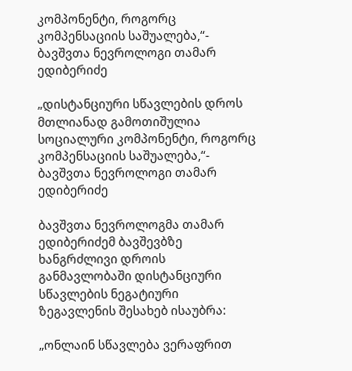კომპონენტი, როგორც კომპენსაციის საშუალება,“- ბავშვთა ნევროლოგი თამარ ედიბერიძე

„დისტანციური სწავლების დროს მთლიანად გამოთიშულია სოციალური კომპონენტი, როგორც კომპენსაციის საშუალება,“- ბავშვთა ნევროლოგი თამარ ედიბერიძე

ბავშვთა ნევროლოგმა თამარ ედიბერიძემ ბავშევბზე ხანგრძლივი დროის განმავლობაში დისტანციური სწავლების ნეგატიური ზეგავლენის შესახებ ისაუბრა:

„ონლაინ სწავლება ვერაფრით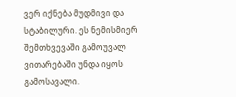ვერ იქნება მუდმივი და სტაბილური. ეს ნემისმიერ შემთხვევაში გამოუვალ ვითარებაში უნდა იყოს გამოსავალი.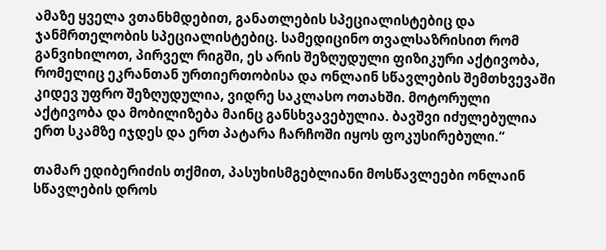ამაზე ყველა ვთანხმდებით, განათლების სპეციალისტებიც და ჯანმრთელობის სპეციალისტებიც. სამედიცინო თვალსაზრისით რომ განვიხილოთ, პირველ რიგში, ეს არის შეზღუდული ფიზიკური აქტივობა, რომელიც ეკრანთან ურთიერთობისა და ონლაინ სწავლების შემთხვევაში კიდევ უფრო შეზღუდულია, ვიდრე საკლასო ოთახში. მოტორული აქტივობა და მობილიზება მაინც განსხვავებულია. ბავშვი იძულებულია ერთ სკამზე იჯდეს და ერთ პატარა ჩარჩოში იყოს ფოკუსირებული.“

თამარ ედიბერიძის თქმით, პასუხისმგებლიანი მოსწავლეები ონლაინ სწავლების დროს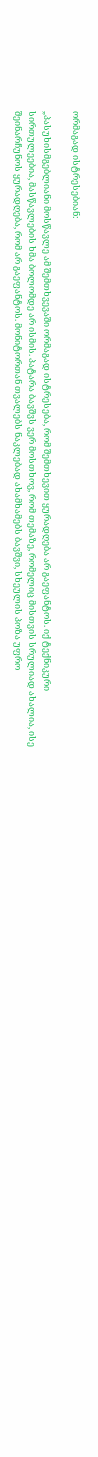ორმაგად ისტრესებიან:

„პასუხისმგებლიანი მოსწავლე ამ შემთხვევაში ორმაგად ისტრესება, რომ შემთხევით ყურადღება არ გაეფანტოს. იქ ტექნიკური სირთულეებია, მასწავლების ხმა ბოლომდე არ ისმის. პატარა ბავშვს ვერ მოსთხოვ, რომ თემაზე, რომელიც მისთვის სრულიად ახალია, ისე შეინარჩუნოს ყურადღება, რომ არ გაეფანტოს. მონიტორთან თვალებს ნაკლებად ახამხამებს ბავშვი, სხეულის პოზა უფრო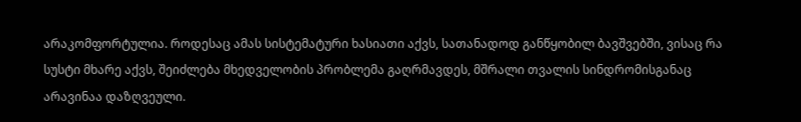არაკომფორტულია. როდესაც ამას სისტემატური ხასიათი აქვს, სათანადოდ განწყობილ ბავშვებში, ვისაც რა სუსტი მხარე აქვს, შეიძლება მხედველობის პრობლემა გაღრმავდეს, მშრალი თვალის სინდრომისგანაც არავინაა დაზღვეული.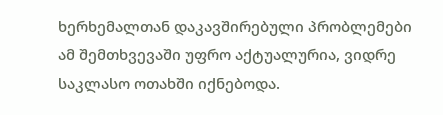ხერხემალთან დაკავშირებული პრობლემები ამ შემთხვევაში უფრო აქტუალურია, ვიდრე საკლასო ოთახში იქნებოდა.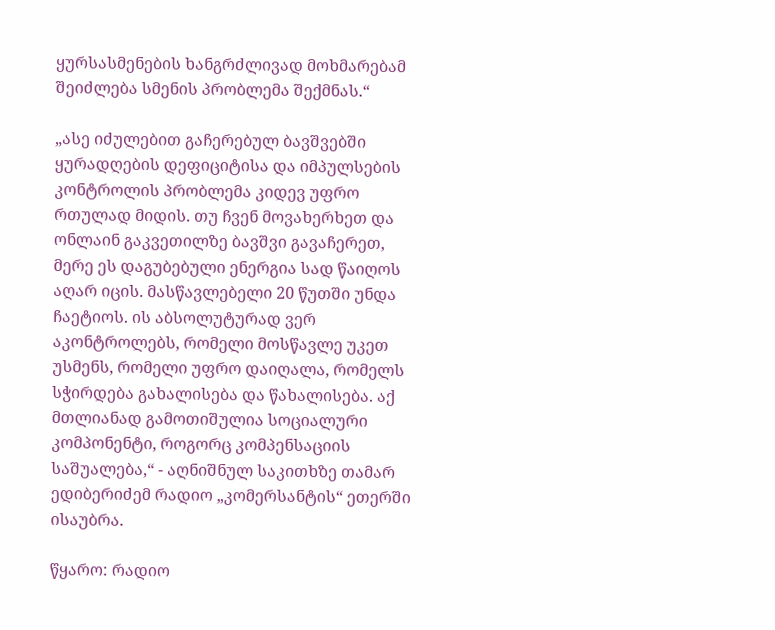ყურსასმენების ხანგრძლივად მოხმარებამ შეიძლება სმენის პრობლემა შექმნას.“

„ასე იძულებით გაჩერებულ ბავშვებში ყურადღების დეფიციტისა და იმპულსების კონტროლის პრობლემა კიდევ უფრო რთულად მიდის. თუ ჩვენ მოვახერხეთ და ონლაინ გაკვეთილზე ბავშვი გავაჩერეთ, მერე ეს დაგუბებული ენერგია სად წაიღოს აღარ იცის. მასწავლებელი 20 წუთში უნდა ჩაეტიოს. ის აბსოლუტურად ვერ აკონტროლებს, რომელი მოსწავლე უკეთ უსმენს, რომელი უფრო დაიღალა, რომელს სჭირდება გახალისება და წახალისება. აქ მთლიანად გამოთიშულია სოციალური კომპონენტი, როგორც კომპენსაციის საშუალება,“ - აღნიშნულ საკითხზე თამარ ედიბერიძემ რადიო „კომერსანტის“ ეთერში ისაუბრა.

წყარო: რადიო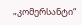„კომერსანტი“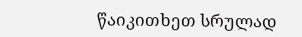წაიკითხეთ სრულად